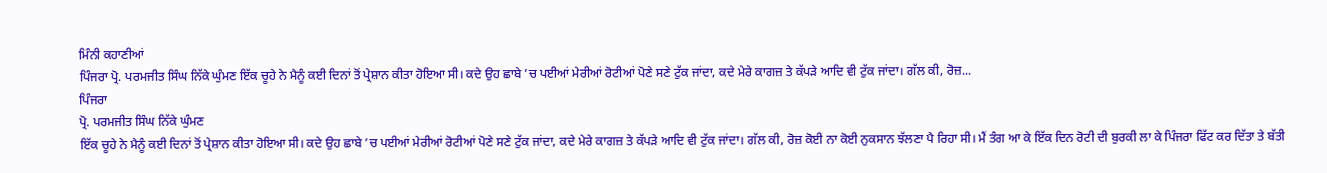ਮਿੰਨੀ ਕਹਾਣੀਆਂ
ਪਿੰਜਰਾ ਪ੍ਰੋ. ਪਰਮਜੀਤ ਸਿੰਘ ਨਿੱਕੇ ਘੁੰਮਣ ਇੱਕ ਚੂਹੇ ਨੇ ਮੈਨੂੰ ਕਈ ਦਿਨਾਂ ਤੋਂ ਪ੍ਰੇਸ਼ਾਨ ਕੀਤਾ ਹੋਇਆ ਸੀ। ਕਦੇ ਉਹ ਛਾਬੇ ’ਚ ਪਈਆਂ ਮੇਰੀਆਂ ਰੋਟੀਆਂ ਪੋਣੇ ਸਣੇ ਟੁੱਕ ਜਾਂਦਾ, ਕਦੇ ਮੇਰੇ ਕਾਗਜ਼ ਤੇ ਕੱਪੜੇ ਆਦਿ ਵੀ ਟੁੱਕ ਜਾਂਦਾ। ਗੱਲ ਕੀ, ਰੋਜ਼...
ਪਿੰਜਰਾ
ਪ੍ਰੋ. ਪਰਮਜੀਤ ਸਿੰਘ ਨਿੱਕੇ ਘੁੰਮਣ
ਇੱਕ ਚੂਹੇ ਨੇ ਮੈਨੂੰ ਕਈ ਦਿਨਾਂ ਤੋਂ ਪ੍ਰੇਸ਼ਾਨ ਕੀਤਾ ਹੋਇਆ ਸੀ। ਕਦੇ ਉਹ ਛਾਬੇ ’ਚ ਪਈਆਂ ਮੇਰੀਆਂ ਰੋਟੀਆਂ ਪੋਣੇ ਸਣੇ ਟੁੱਕ ਜਾਂਦਾ, ਕਦੇ ਮੇਰੇ ਕਾਗਜ਼ ਤੇ ਕੱਪੜੇ ਆਦਿ ਵੀ ਟੁੱਕ ਜਾਂਦਾ। ਗੱਲ ਕੀ, ਰੋਜ਼ ਕੋਈ ਨਾ ਕੋਈ ਨੁਕਸਾਨ ਝੱਲਣਾ ਪੈ ਰਿਹਾ ਸੀ। ਮੈਂ ਤੰਗ ਆ ਕੇ ਇੱਕ ਦਿਨ ਰੋਟੀ ਦੀ ਬੁਰਕੀ ਲਾ ਕੇ ਪਿੰਜਰਾ ਫਿੱਟ ਕਰ ਦਿੱਤਾ ਤੇ ਬੱਤੀ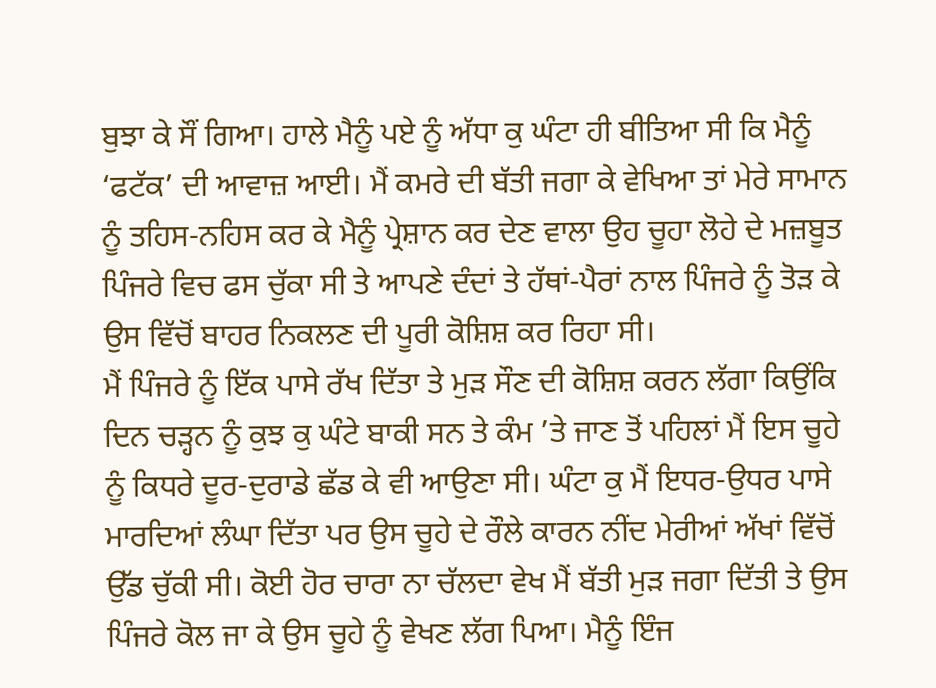ਬੁਝਾ ਕੇ ਸੌਂ ਗਿਆ। ਹਾਲੇ ਮੈਨੂੰ ਪਏ ਨੂੰ ਅੱਧਾ ਕੁ ਘੰਟਾ ਹੀ ਬੀਤਿਆ ਸੀ ਕਿ ਮੈਨੂੰ ‘ਫਟੱਕ’ ਦੀ ਆਵਾਜ਼ ਆਈ। ਮੈਂ ਕਮਰੇ ਦੀ ਬੱਤੀ ਜਗਾ ਕੇ ਵੇਖਿਆ ਤਾਂ ਮੇਰੇ ਸਾਮਾਨ ਨੂੰ ਤਹਿਸ-ਨਹਿਸ ਕਰ ਕੇ ਮੈਨੂੰ ਪ੍ਰੇਸ਼ਾਨ ਕਰ ਦੇਣ ਵਾਲਾ ਉਹ ਚੂਹਾ ਲੋਹੇ ਦੇ ਮਜ਼ਬੂਤ ਪਿੰਜਰੇ ਵਿਚ ਫਸ ਚੁੱਕਾ ਸੀ ਤੇ ਆਪਣੇ ਦੰਦਾਂ ਤੇ ਹੱਥਾਂ-ਪੈਰਾਂ ਨਾਲ ਪਿੰਜਰੇ ਨੂੰ ਤੋੜ ਕੇ ਉਸ ਵਿੱਚੋਂ ਬਾਹਰ ਨਿਕਲਣ ਦੀ ਪੂਰੀ ਕੋਸ਼ਿਸ਼ ਕਰ ਰਿਹਾ ਸੀ।
ਮੈਂ ਪਿੰਜਰੇ ਨੂੰ ਇੱਕ ਪਾਸੇ ਰੱਖ ਦਿੱਤਾ ਤੇ ਮੁੜ ਸੌਣ ਦੀ ਕੋਸ਼ਿਸ਼ ਕਰਨ ਲੱਗਾ ਕਿਉਂਕਿ ਦਿਨ ਚੜ੍ਹਨ ਨੂੰ ਕੁਝ ਕੁ ਘੰਟੇ ਬਾਕੀ ਸਨ ਤੇ ਕੰਮ ’ਤੇ ਜਾਣ ਤੋਂ ਪਹਿਲਾਂ ਮੈਂ ਇਸ ਚੂਹੇ ਨੂੰ ਕਿਧਰੇ ਦੂਰ-ਦੁਰਾਡੇ ਛੱਡ ਕੇ ਵੀ ਆਉਣਾ ਸੀ। ਘੰਟਾ ਕੁ ਮੈਂ ਇਧਰ-ਉਧਰ ਪਾਸੇ ਮਾਰਦਿਆਂ ਲੰਘਾ ਦਿੱਤਾ ਪਰ ਉਸ ਚੂਹੇ ਦੇ ਰੌਲੇ ਕਾਰਨ ਨੀਂਦ ਮੇਰੀਆਂ ਅੱਖਾਂ ਵਿੱਚੋਂ ਉੱਡ ਚੁੱਕੀ ਸੀ। ਕੋਈ ਹੋਰ ਚਾਰਾ ਨਾ ਚੱਲਦਾ ਵੇਖ ਮੈਂ ਬੱਤੀ ਮੁੜ ਜਗਾ ਦਿੱਤੀ ਤੇ ਉਸ ਪਿੰਜਰੇ ਕੋਲ ਜਾ ਕੇ ਉਸ ਚੂਹੇ ਨੂੰ ਵੇਖਣ ਲੱਗ ਪਿਆ। ਮੈਨੂੰ ਇੰਜ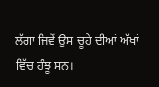ਲੱਗਾ ਜਿਵੇਂ ਉਸ ਚੂਹੇ ਦੀਆਂ ਅੱਖਾਂ ਵਿੱਚ ਹੰਝੂ ਸਨ।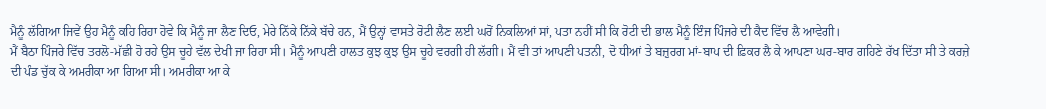ਮੈਨੂੰ ਲੱਗਿਆ ਜਿਵੇਂ ਉਹ ਮੈਨੂੰ ਕਹਿ ਰਿਹਾ ਹੋਵੇ ਕਿ ਮੈਨੂੰ ਜਾ ਲੈਣ ਦਿਓ, ਮੇਰੇ ਨਿੱਕੇ ਨਿੱਕੇ ਬੱਚੇ ਹਨ, ਮੈਂ ਉਨ੍ਹਾਂ ਵਾਸਤੇ ਰੋਟੀ ਲੈਣ ਲਈ ਘਰੋਂ ਨਿਕਲਿਆਂ ਸਾਂ, ਪਤਾ ਨਹੀਂ ਸੀ ਕਿ ਰੋਟੀ ਦੀ ਭਾਲ ਮੈਨੂੰ ਇੰਜ ਪਿੰਜਰੇ ਦੀ ਕੈਦ ਵਿੱਚ ਲੈ ਆਵੇਗੀ।
ਮੈਂ ਬੈਠਾ ਪਿੰਜਰੇ ਵਿੱਚ ਤਰਲੋ-ਮੱਛੀ ਹੋ ਰਹੇ ਉਸ ਚੂਹੇ ਵੱਲ ਦੇਖੀ ਜਾ ਰਿਹਾ ਸੀ। ਮੈਨੂੰ ਆਪਣੀ ਹਾਲਤ ਕੁਝ ਕੁਝ ਉਸ ਚੂਹੇ ਵਰਗੀ ਹੀ ਲੱਗੀ। ਮੈਂ ਵੀ ਤਾਂ ਆਪਣੀ ਪਤਨੀ, ਦੋ ਧੀਆਂ ਤੇ ਬਜ਼ੁਰਗ ਮਾਂ-ਬਾਪ ਦੀ ਫ਼ਿਕਰ ਲੈ ਕੇ ਆਪਣਾ ਘਰ-ਬਾਰ ਗਹਿਣੇ ਰੱਖ ਦਿੱਤਾ ਸੀ ਤੇ ਕਰਜ਼ੇ ਦੀ ਪੰਡ ਚੁੱਕ ਕੇ ਅਮਰੀਕਾ ਆ ਗਿਆ ਸੀ। ਅਮਰੀਕਾ ਆ ਕੇ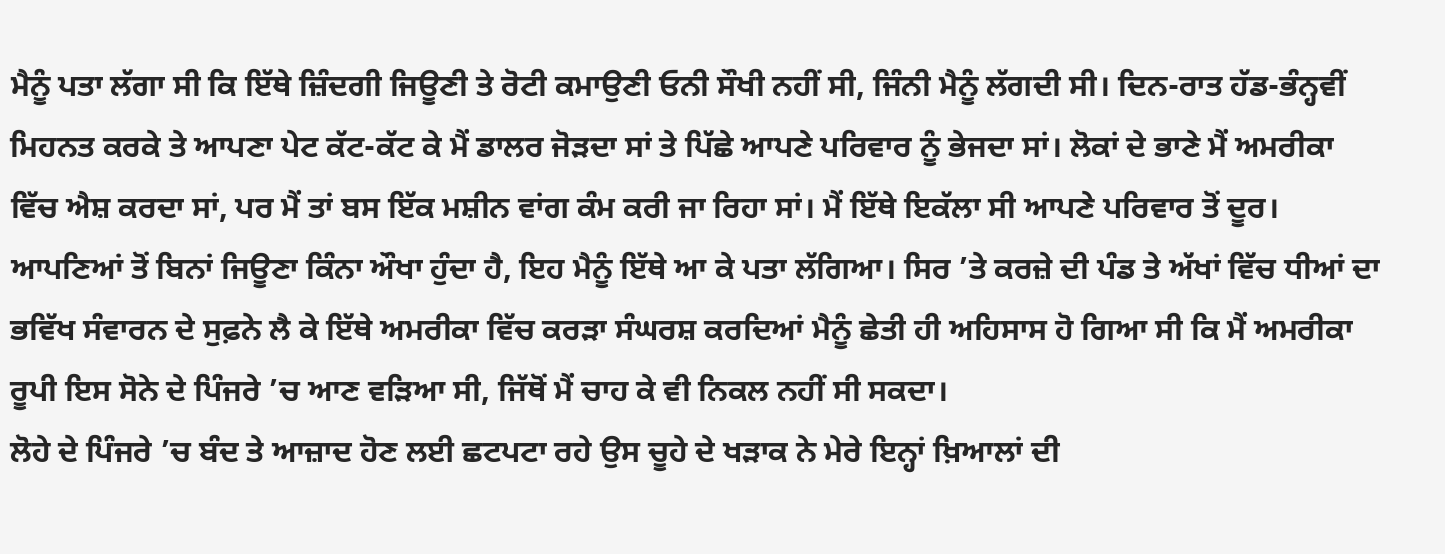ਮੈਨੂੰ ਪਤਾ ਲੱਗਾ ਸੀ ਕਿ ਇੱਥੇ ਜ਼ਿੰਦਗੀ ਜਿਊਣੀ ਤੇ ਰੋਟੀ ਕਮਾਉਣੀ ਓਨੀ ਸੌਖੀ ਨਹੀਂ ਸੀ, ਜਿੰਨੀ ਮੈਨੂੰ ਲੱਗਦੀ ਸੀ। ਦਿਨ-ਰਾਤ ਹੱਡ-ਭੰਨ੍ਹਵੀਂ ਮਿਹਨਤ ਕਰਕੇ ਤੇ ਆਪਣਾ ਪੇਟ ਕੱਟ-ਕੱਟ ਕੇ ਮੈਂ ਡਾਲਰ ਜੋੜਦਾ ਸਾਂ ਤੇ ਪਿੱਛੇ ਆਪਣੇ ਪਰਿਵਾਰ ਨੂੰ ਭੇਜਦਾ ਸਾਂ। ਲੋਕਾਂ ਦੇ ਭਾਣੇ ਮੈਂ ਅਮਰੀਕਾ ਵਿੱਚ ਐਸ਼ ਕਰਦਾ ਸਾਂ, ਪਰ ਮੈਂ ਤਾਂ ਬਸ ਇੱਕ ਮਸ਼ੀਨ ਵਾਂਗ ਕੰਮ ਕਰੀ ਜਾ ਰਿਹਾ ਸਾਂ। ਮੈਂ ਇੱਥੇ ਇਕੱਲਾ ਸੀ ਆਪਣੇ ਪਰਿਵਾਰ ਤੋਂ ਦੂਰ। ਆਪਣਿਆਂ ਤੋਂ ਬਿਨਾਂ ਜਿਊਣਾ ਕਿੰਨਾ ਔਖਾ ਹੁੰਦਾ ਹੈ, ਇਹ ਮੈਨੂੰ ਇੱਥੇ ਆ ਕੇ ਪਤਾ ਲੱਗਿਆ। ਸਿਰ ’ਤੇ ਕਰਜ਼ੇ ਦੀ ਪੰਡ ਤੇ ਅੱਖਾਂ ਵਿੱਚ ਧੀਆਂ ਦਾ ਭਵਿੱਖ ਸੰਵਾਰਨ ਦੇ ਸੁਫ਼ਨੇ ਲੈ ਕੇ ਇੱਥੇ ਅਮਰੀਕਾ ਵਿੱਚ ਕਰੜਾ ਸੰਘਰਸ਼ ਕਰਦਿਆਂ ਮੈਨੂੰ ਛੇਤੀ ਹੀ ਅਹਿਸਾਸ ਹੋ ਗਿਆ ਸੀ ਕਿ ਮੈਂ ਅਮਰੀਕਾ ਰੂਪੀ ਇਸ ਸੋਨੇ ਦੇ ਪਿੰਜਰੇ ’ਚ ਆਣ ਵੜਿਆ ਸੀ, ਜਿੱਥੋਂ ਮੈਂ ਚਾਹ ਕੇ ਵੀ ਨਿਕਲ ਨਹੀਂ ਸੀ ਸਕਦਾ।
ਲੋਹੇ ਦੇ ਪਿੰਜਰੇ ’ਚ ਬੰਦ ਤੇ ਆਜ਼ਾਦ ਹੋਣ ਲਈ ਛਟਪਟਾ ਰਹੇ ਉਸ ਚੂਹੇ ਦੇ ਖੜਾਕ ਨੇ ਮੇਰੇ ਇਨ੍ਹਾਂ ਖ਼ਿਆਲਾਂ ਦੀ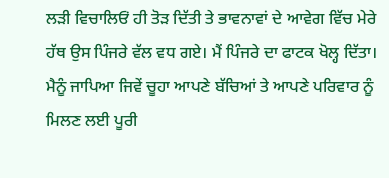ਲੜੀ ਵਿਚਾਲਿਓਂ ਹੀ ਤੋੜ ਦਿੱਤੀ ਤੇ ਭਾਵਨਾਵਾਂ ਦੇ ਆਵੇਗ ਵਿੱਚ ਮੇਰੇ ਹੱਥ ਉਸ ਪਿੰਜਰੇ ਵੱਲ ਵਧ ਗਏ। ਮੈਂ ਪਿੰਜਰੇ ਦਾ ਫਾਟਕ ਖੋਲ੍ਹ ਦਿੱਤਾ। ਮੈਨੂੰ ਜਾਪਿਆ ਜਿਵੇਂ ਚੂਹਾ ਆਪਣੇ ਬੱਚਿਆਂ ਤੇ ਆਪਣੇ ਪਰਿਵਾਰ ਨੂੰ ਮਿਲਣ ਲਈ ਪੂਰੀ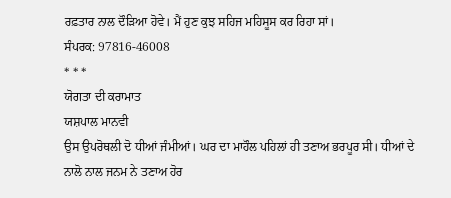ਰਫ਼ਤਾਰ ਨਾਲ ਦੌੜਿਆ ਹੋਵੇ। ਮੈਂ ਹੁਣ ਕੁਝ ਸਹਿਜ ਮਹਿਸੂਸ ਕਰ ਰਿਹਾ ਸਾਂ।
ਸੰਪਰਕ: 97816-46008
* * *
ਯੋਗਤਾ ਦੀ ਕਰਾਮਾਤ
ਯਸ਼ਪਾਲ ਮਾਨਵੀ
ਉਸ ਉਪਰੋਥਲੀ ਦੋ ਧੀਆਂ ਜੰਮੀਆਂ। ਘਰ ਦਾ ਮਾਹੌਲ ਪਹਿਲਾਂ ਹੀ ਤਣਾਅ ਭਰਪੂਰ ਸੀ। ਧੀਆਂ ਦੇ ਨਾਲੋ ਨਾਲ ਜਨਮ ਨੇ ਤਣਾਅ ਹੋਰ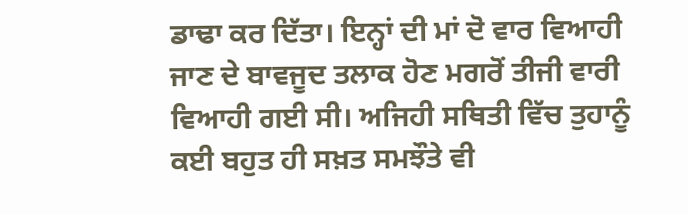ਡਾਢਾ ਕਰ ਦਿੱਤਾ। ਇਨ੍ਹਾਂ ਦੀ ਮਾਂ ਦੋ ਵਾਰ ਵਿਆਹੀ ਜਾਣ ਦੇ ਬਾਵਜੂਦ ਤਲਾਕ ਹੋਣ ਮਗਰੋਂ ਤੀਜੀ ਵਾਰੀ ਵਿਆਹੀ ਗਈ ਸੀ। ਅਜਿਹੀ ਸਥਿਤੀ ਵਿੱਚ ਤੁਹਾਨੂੰ ਕਈ ਬਹੁਤ ਹੀ ਸਖ਼ਤ ਸਮਝੌਤੇ ਵੀ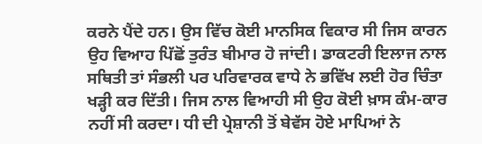ਕਰਨੇ ਪੈਂਦੇ ਹਨ। ਉਸ ਵਿੱਚ ਕੋਈ ਮਾਨਸਿਕ ਵਿਕਾਰ ਸੀ ਜਿਸ ਕਾਰਨ ਉਹ ਵਿਆਹ ਪਿੱਛੋਂ ਤੁਰੰਤ ਬੀਮਾਰ ਹੋ ਜਾਂਦੀ। ਡਾਕਟਰੀ ਇਲਾਜ ਨਾਲ ਸਥਿਤੀ ਤਾਂ ਸੰਭਲੀ ਪਰ ਪਰਿਵਾਰਕ ਵਾਧੇ ਨੇ ਭਵਿੱਖ ਲਈ ਹੋਰ ਚਿੰਤਾ ਖੜ੍ਹੀ ਕਰ ਦਿੱਤੀ। ਜਿਸ ਨਾਲ ਵਿਆਹੀ ਸੀ ਉਹ ਕੋਈ ਖ਼ਾਸ ਕੰਮ-ਕਾਰ ਨਹੀਂ ਸੀ ਕਰਦਾ। ਧੀ ਦੀ ਪ੍ਰੇਸ਼ਾਨੀ ਤੋਂ ਬੇਵੱਸ ਹੋਏ ਮਾਪਿਆਂ ਨੇ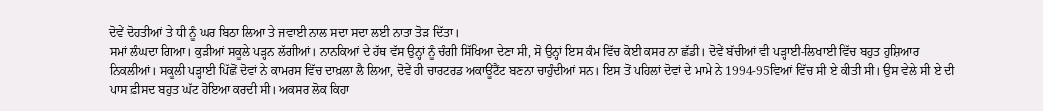ਦੋਵੇਂ ਦੋਹਤੀਆਂ ਤੇ ਧੀ ਨੂੰ ਘਰ ਬਿਠਾ ਲਿਆ ਤੇ ਜਵਾਈ ਨਾਲ ਸਦਾ ਸਦਾ ਲਈ ਨਾਤਾ ਤੋੜ ਦਿੱਤਾ।
ਸਮਾਂ ਲੰਘਦਾ ਗਿਆ। ਕੁੜੀਆਂ ਸਕੂਲੇ ਪੜ੍ਹਨ ਲੱਗੀਆਂ। ਨਾਨਕਿਆਂ ਦੇ ਹੱਥ ਵੱਸ ਉਨ੍ਹਾਂ ਨੂੰ ਚੰਗੀ ਸਿੱਖਿਆ ਦੇਣਾ ਸੀ, ਸੋ ਉਨ੍ਹਾਂ ਇਸ ਕੰਮ ਵਿੱਚ ਕੋਈ ਕਸਰ ਨਾ ਛੱਡੀ। ਦੋਵੇਂ ਬੱਚੀਆਂ ਵੀ ਪੜ੍ਹਾਈ-ਲਿਖਾਈ ਵਿੱਚ ਬਹੁਤ ਹੁਸ਼ਿਆਰ ਨਿਕਲੀਆਂ। ਸਕੂਲੀ ਪੜ੍ਹਾਈ ਪਿੱਛੋਂ ਦੋਵਾਂ ਨੇ ਕਾਮਰਸ ਵਿੱਚ ਦਾਖ਼ਲਾ ਲੈ ਲਿਆ, ਦੋਵੇਂ ਹੀ ਚਾਰਟਰਡ ਅਕਾਊਂਟੈਂਟ ਬਣਨਾ ਚਾਹੁੰਦੀਆਂ ਸਨ। ਇਸ ਤੋਂ ਪਹਿਲਾਂ ਦੋਵਾਂ ਦੇ ਮਾਮੇ ਨੇ 1994-95ਵਿਆਂ ਵਿੱਚ ਸੀ ਏ ਕੀਤੀ ਸੀ। ਉਸ ਵੇਲੇ ਸੀ ਏ ਦੀ ਪਾਸ ਫ਼ੀਸਦ ਬਹੁਤ ਘੱਟ ਹੋਇਆ ਕਰਦੀ ਸੀ। ਅਕਸਰ ਲੋਕ ਕਿਹਾ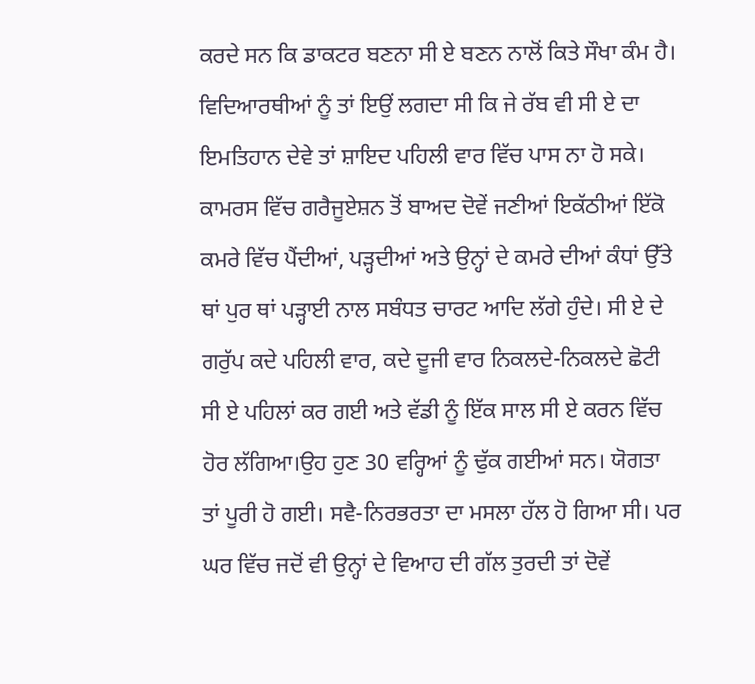ਕਰਦੇ ਸਨ ਕਿ ਡਾਕਟਰ ਬਣਨਾ ਸੀ ਏ ਬਣਨ ਨਾਲੋਂ ਕਿਤੇ ਸੌਖਾ ਕੰਮ ਹੈ। ਵਿਦਿਆਰਥੀਆਂ ਨੂੰ ਤਾਂ ਇਉਂ ਲਗਦਾ ਸੀ ਕਿ ਜੇ ਰੱਬ ਵੀ ਸੀ ਏ ਦਾ ਇਮਤਿਹਾਨ ਦੇਵੇ ਤਾਂ ਸ਼ਾਇਦ ਪਹਿਲੀ ਵਾਰ ਵਿੱਚ ਪਾਸ ਨਾ ਹੋ ਸਕੇ।
ਕਾਮਰਸ ਵਿੱਚ ਗਰੈਜੂਏਸ਼ਨ ਤੋਂ ਬਾਅਦ ਦੋਵੇਂ ਜਣੀਆਂ ਇਕੱਠੀਆਂ ਇੱਕੋ ਕਮਰੇ ਵਿੱਚ ਪੈਂਦੀਆਂ, ਪੜ੍ਹਦੀਆਂ ਅਤੇ ਉਨ੍ਹਾਂ ਦੇ ਕਮਰੇ ਦੀਆਂ ਕੰਧਾਂ ਉੱਤੇ ਥਾਂ ਪੁਰ ਥਾਂ ਪੜ੍ਹਾਈ ਨਾਲ ਸਬੰਧਤ ਚਾਰਟ ਆਦਿ ਲੱਗੇ ਹੁੰਦੇ। ਸੀ ਏ ਦੇ ਗਰੁੱਪ ਕਦੇ ਪਹਿਲੀ ਵਾਰ, ਕਦੇ ਦੂਜੀ ਵਾਰ ਨਿਕਲਦੇ-ਨਿਕਲਦੇ ਛੋਟੀ ਸੀ ਏ ਪਹਿਲਾਂ ਕਰ ਗਈ ਅਤੇ ਵੱਡੀ ਨੂੰ ਇੱਕ ਸਾਲ ਸੀ ਏ ਕਰਨ ਵਿੱਚ ਹੋਰ ਲੱਗਿਆ।ਉਹ ਹੁਣ 30 ਵਰ੍ਹਿਆਂ ਨੂੰ ਢੁੱਕ ਗਈਆਂ ਸਨ। ਯੋਗਤਾ ਤਾਂ ਪੂਰੀ ਹੋ ਗਈ। ਸਵੈ-ਨਿਰਭਰਤਾ ਦਾ ਮਸਲਾ ਹੱਲ ਹੋ ਗਿਆ ਸੀ। ਪਰ ਘਰ ਵਿੱਚ ਜਦੋਂ ਵੀ ਉਨ੍ਹਾਂ ਦੇ ਵਿਆਹ ਦੀ ਗੱਲ ਤੁਰਦੀ ਤਾਂ ਦੋਵੇਂ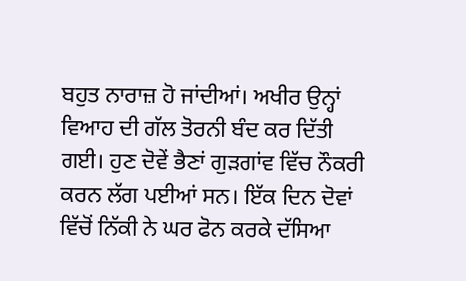ਬਹੁਤ ਨਾਰਾਜ਼ ਹੋ ਜਾਂਦੀਆਂ। ਅਖੀਰ ਉਨ੍ਹਾਂ ਵਿਆਹ ਦੀ ਗੱਲ ਤੋਰਨੀ ਬੰਦ ਕਰ ਦਿੱਤੀ ਗਈ। ਹੁਣ ਦੋਵੇਂ ਭੈਣਾਂ ਗੁੜਗਾਂਵ ਵਿੱਚ ਨੌਕਰੀ ਕਰਨ ਲੱਗ ਪਈਆਂ ਸਨ। ਇੱਕ ਦਿਨ ਦੋਵਾਂ ਵਿੱਚੋਂ ਨਿੱਕੀ ਨੇ ਘਰ ਫੋਨ ਕਰਕੇ ਦੱਸਿਆ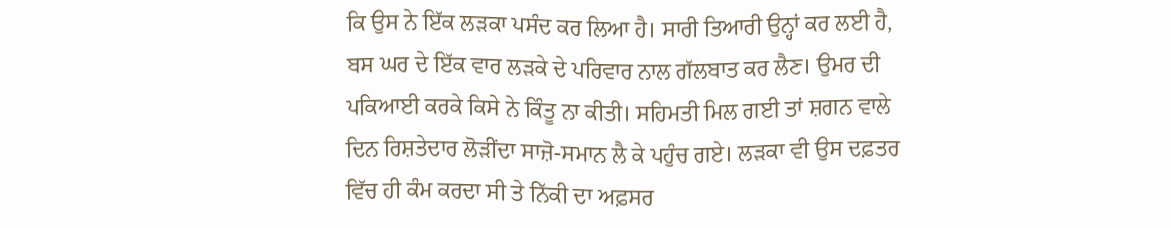ਕਿ ਉਸ ਨੇ ਇੱਕ ਲੜਕਾ ਪਸੰਦ ਕਰ ਲਿਆ ਹੈ। ਸਾਰੀ ਤਿਆਰੀ ਉਨ੍ਹਾਂ ਕਰ ਲਈ ਹੈ, ਬਸ ਘਰ ਦੇ ਇੱਕ ਵਾਰ ਲੜਕੇ ਦੇ ਪਰਿਵਾਰ ਨਾਲ ਗੱਲਬਾਤ ਕਰ ਲੈਣ। ਉਮਰ ਦੀ ਪਕਿਆਈ ਕਰਕੇ ਕਿਸੇ ਨੇ ਕਿੰਤੂ ਨਾ ਕੀਤੀ। ਸਹਿਮਤੀ ਮਿਲ ਗਈ ਤਾਂ ਸ਼ਗਨ ਵਾਲੇ ਦਿਨ ਰਿਸ਼ਤੇਦਾਰ ਲੋੜੀਂਦਾ ਸਾਜ਼ੋ-ਸਮਾਨ ਲੈ ਕੇ ਪਹੁੰਚ ਗਏ। ਲੜਕਾ ਵੀ ਉਸ ਦਫ਼ਤਰ ਵਿੱਚ ਹੀ ਕੰਮ ਕਰਦਾ ਸੀ ਤੇ ਨਿੱਕੀ ਦਾ ਅਫ਼ਸਰ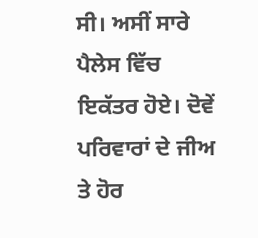ਸੀ। ਅਸੀਂ ਸਾਰੇ ਪੈਲੇਸ ਵਿੱਚ ਇਕੱਤਰ ਹੋਏ। ਦੋਵੇਂ ਪਰਿਵਾਰਾਂ ਦੇ ਜੀਅ ਤੇ ਹੋਰ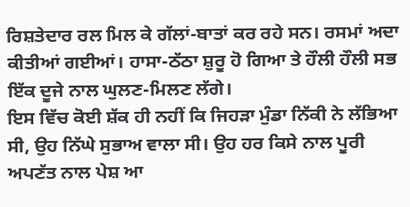ਰਿਸ਼ਤੇਦਾਰ ਰਲ ਮਿਲ ਕੇ ਗੱਲਾਂ-ਬਾਤਾਂ ਕਰ ਰਹੇ ਸਨ। ਰਸਮਾਂ ਅਦਾ ਕੀਤੀਆਂ ਗਈਆਂ। ਹਾਸਾ-ਠੱਠਾ ਸ਼ੁਰੂ ਹੋ ਗਿਆ ਤੇ ਹੌਲੀ ਹੌਲੀ ਸਭ ਇੱਕ ਦੂਜੇ ਨਾਲ ਘੁਲਣ-ਮਿਲਣ ਲੱਗੇ।
ਇਸ ਵਿੱਚ ਕੋਈ ਸ਼ੱਕ ਹੀ ਨਹੀਂ ਕਿ ਜਿਹੜਾ ਮੁੰਡਾ ਨਿੱਕੀ ਨੇ ਲੱਭਿਆ ਸੀ, ਉਹ ਨਿੱਘੇ ਸੁਭਾਅ ਵਾਲਾ ਸੀ। ਉਹ ਹਰ ਕਿਸੇ ਨਾਲ ਪੂਰੀ ਅਪਣੱਤ ਨਾਲ ਪੇਸ਼ ਆ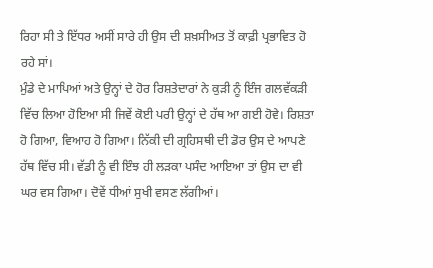ਰਿਹਾ ਸੀ ਤੇ ਇੱਧਰ ਅਸੀਂ ਸਾਰੇ ਹੀ ਉਸ ਦੀ ਸ਼ਖ਼ਸੀਅਤ ਤੋਂ ਕਾਫ਼ੀ ਪ੍ਰਭਾਵਿਤ ਹੋ ਰਹੇ ਸਾਂ।
ਮੁੰਡੇ ਦੇ ਮਾਪਿਆਂ ਅਤੇ ਉਨ੍ਹਾਂ ਦੇ ਹੋਰ ਰਿਸ਼ਤੇਦਾਰਾਂ ਨੇ ਕੁੜੀ ਨੂੰ ਇੰਜ ਗਲਵੱਕੜੀ ਵਿੱਚ ਲਿਆ ਹੋਇਆ ਸੀ ਜਿਵੇਂ ਕੋਈ ਪਰੀ ਉਨ੍ਹਾਂ ਦੇ ਹੱਥ ਆ ਗਈ ਹੋਵੇ। ਰਿਸ਼ਤਾ ਹੋ ਗਿਆ, ਵਿਆਹ ਹੋ ਗਿਆ। ਨਿੱਕੀ ਦੀ ਗ੍ਰਹਿਸਥੀ ਦੀ ਡੋਰ ਉਸ ਦੇ ਆਪਣੇ ਹੱਥ ਵਿੱਚ ਸੀ। ਵੱਡੀ ਨੂੰ ਵੀ ਇੰਝ ਹੀ ਲੜਕਾ ਪਸੰਦ ਆਇਆ ਤਾਂ ਉਸ ਦਾ ਵੀ ਘਰ ਵਸ ਗਿਆ। ਦੋਵੇਂ ਧੀਆਂ ਸੁਖੀ ਵਸਣ ਲੱਗੀਆਂ।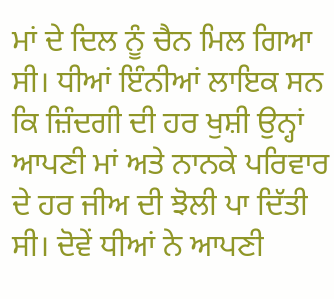ਮਾਂ ਦੇ ਦਿਲ ਨੂੰ ਚੈਨ ਮਿਲ ਗਿਆ ਸੀ। ਧੀਆਂ ਇੰਨੀਆਂ ਲਾਇਕ ਸਨ ਕਿ ਜ਼ਿੰਦਗੀ ਦੀ ਹਰ ਖੁਸ਼ੀ ਉਨ੍ਹਾਂ ਆਪਣੀ ਮਾਂ ਅਤੇ ਨਾਨਕੇ ਪਰਿਵਾਰ ਦੇ ਹਰ ਜੀਅ ਦੀ ਝੋਲੀ ਪਾ ਦਿੱਤੀ ਸੀ। ਦੋਵੇਂ ਧੀਆਂ ਨੇ ਆਪਣੀ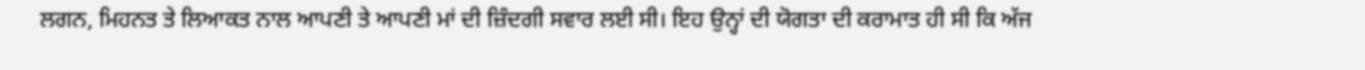ਲਗਨ, ਮਿਹਨਤ ਤੇ ਲਿਆਕਤ ਨਾਲ ਆਪਣੀ ਤੇ ਆਪਣੀ ਮਾਂ ਦੀ ਜ਼ਿੰਦਗੀ ਸਵਾਰ ਲਈ ਸੀ। ਇਹ ਉਨ੍ਹਾਂ ਦੀ ਯੋਗਤਾ ਦੀ ਕਰਾਮਾਤ ਹੀ ਸੀ ਕਿ ਅੱਜ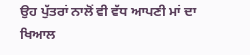ਉਹ ਪੁੱਤਰਾਂ ਨਾਲੋਂ ਵੀ ਵੱਧ ਆਪਣੀ ਮਾਂ ਦਾ ਖਿਆਲ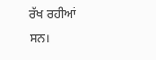ਰੱਖ ਰਹੀਆਂ ਸਨ।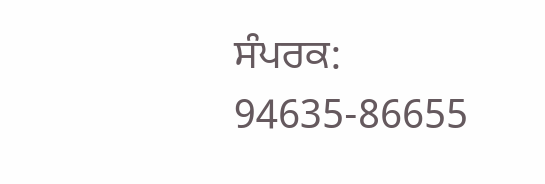ਸੰਪਰਕ: 94635-86655